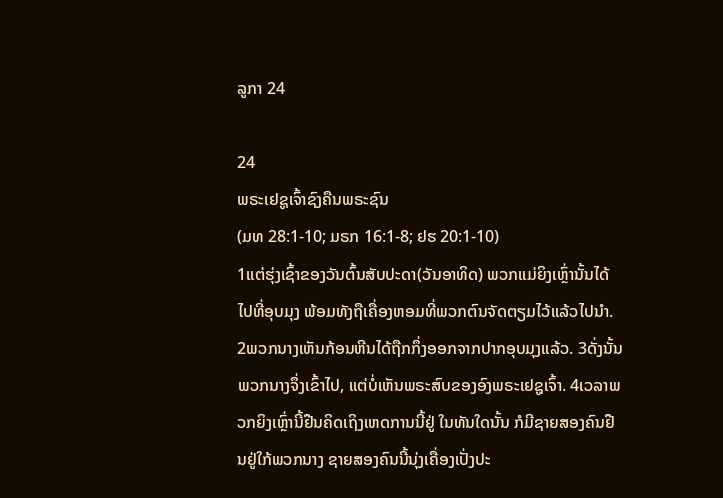ລູກາ 24

24
ພຣະເຢຊູເຈົ້າຊົງຄືນພຣະຊົນ
(ມທ 28:1-10; ມຣກ 16:1-8; ຢຮ 20:1-10)
1ແຕ່ຮຸ່ງເຊົ້າຂອງວັນຕົ້ນສັບປະດາ(ວັນອາທິດ) ພວກແມ່ຍິງເຫຼົ່ານັ້ນໄດ້ໄປທີ່ອຸບມຸງ ພ້ອມທັງຖືເຄື່ອງຫອມທີ່ພວກຕົນຈັດຕຽມໄວ້ແລ້ວໄປນຳ. 2ພວກນາງເຫັນກ້ອນຫີນໄດ້ຖືກກຶ່ງອອກຈາກປາກອຸບມຸງແລ້ວ. 3ດັ່ງນັ້ນ ພວກນາງຈຶ່ງເຂົ້າໄປ, ແຕ່ບໍ່ເຫັນພຣະສົບຂອງອົງພຣະເຢຊູເຈົ້າ. 4ເວລາພວກຍິງເຫຼົ່ານີ້ຢືນຄິດເຖິງເຫດການນີ້ຢູ່ ໃນທັນໃດນັ້ນ ກໍມີຊາຍສອງຄົນຢືນຢູ່ໃກ້ພວກນາງ ຊາຍສອງຄົນນີ້ນຸ່ງເຄື່ອງເປັ່ງປະ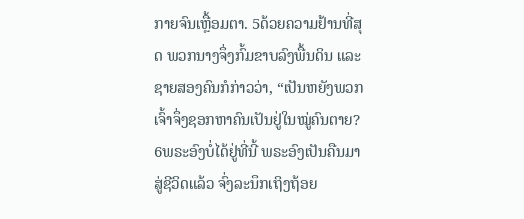ກາຍຈົນເຫຼື້ອມຕາ. 5ດ້ວຍຄວາມຢ້ານທີ່ສຸດ ພວກນາງຈຶ່ງກົ້ມຂາບລົງພື້ນດິນ ແລະຊາຍສອງຄົນກໍກ່າວວ່າ, “ເປັນຫຍັງພວກເຈົ້າຈຶ່ງຊອກຫາຄົນເປັນຢູ່ໃນໝູ່ຄົນຕາຍ? 6ພຣະອົງບໍ່ໄດ້ຢູ່ທີ່ນີ້ ພຣະອົງເປັນຄືນມາສູ່ຊີວິດແລ້ວ ຈົ່ງລະນຶກເຖິງຖ້ອຍ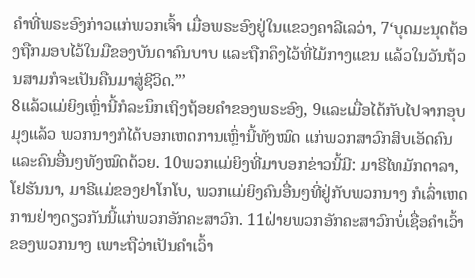ຄຳທີ່ພຣະອົງກ່າວແກ່ພວກເຈົ້າ ເມື່ອພຣະອົງຢູ່ໃນແຂວງຄາລີເລວ່າ, 7‘ບຸດມະນຸດຕ້ອງຖືກມອບໄວ້ໃນມືຂອງບັນດາຄົນບາບ ແລະຖືກຄຶງໄວ້ທີ່ໄມ້ກາງແຂນ ແລ້ວໃນວັນຖ້ວນສາມກໍຈະເປັນຄືນມາສູ່ຊີວິດ.”’
8ແລ້ວແມ່ຍິງເຫຼົ່ານີ້ກໍລະນຶກເຖິງຖ້ອຍຄຳຂອງພຣະອົງ, 9ແລະເມື່ອໄດ້ກັບໄປຈາກອຸບມຸງແລ້ວ ພວກນາງກໍໄດ້ບອກເຫດການເຫຼົ່ານີ້ທັງໝົດ ແກ່ພວກສາວົກສິບເອັດຄົນ ແລະຄົນອື່ນໆທັງໝົດດ້ວຍ. 10ພວກແມ່ຍິງທີ່ມາບອກຂ່າວນີ້ມີ: ມາຣີໄທມັກດາລາ, ໂຢຮັນນາ, ມາຣີແມ່ຂອງຢາໂກໂບ, ພວກແມ່ຍິງຄົນອື່ນໆທີ່ຢູ່ກັບພວກນາງ ກໍເລົ່າເຫດການຢ່າງດຽວກັນນີ້ແກ່ພວກອັກຄະສາວົກ. 11ຝ່າຍພວກອັກຄະສາວົກບໍ່ເຊື່ອຄຳເວົ້າຂອງພວກນາງ ເພາະຖືວ່າເປັນຄຳເວົ້າ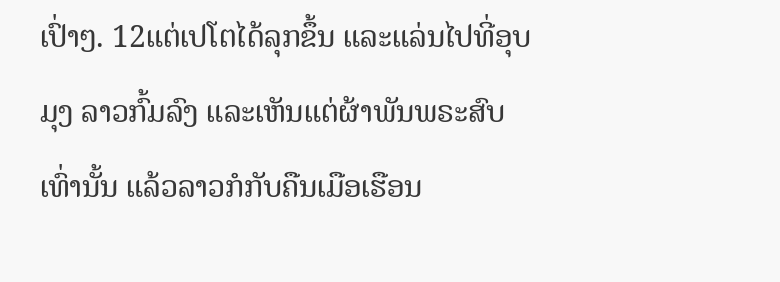ເປົ່າໆ. 12ແຕ່ເປໂຕໄດ້ລຸກຂຶ້ນ ແລະແລ່ນໄປທີ່ອຸບມຸງ ລາວກົ້ມລົງ ແລະເຫັນແຕ່ຜ້າພັນພຣະສົບເທົ່ານັ້ນ ແລ້ວລາວກໍກັບຄືນເມືອເຮືອນ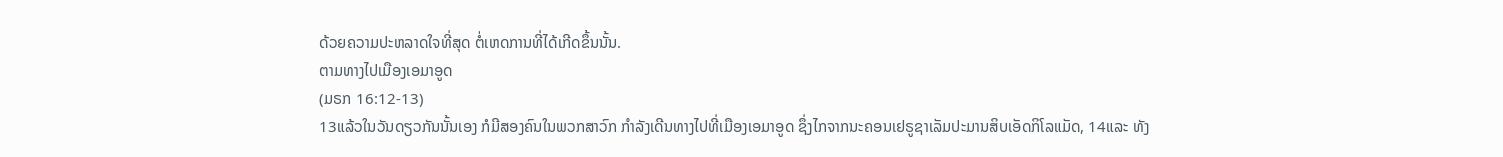ດ້ວຍຄວາມປະຫລາດໃຈທີ່ສຸດ ຕໍ່ເຫດການທີ່ໄດ້ເກີດຂຶ້ນນັ້ນ.
ຕາມທາງໄປເມືອງເອມາອູດ
(ມຣກ 16:12-13)
13ແລ້ວໃນວັນດຽວກັນນັ້ນເອງ ກໍມີສອງຄົນໃນພວກສາວົກ ກຳລັງເດີນທາງໄປທີ່ເມືອງເອມາອູດ ຊຶ່ງໄກຈາກນະຄອນເຢຣູຊາເລັມປະມານສິບເອັດກິໂລແມັດ, 14ແລະ ທັງ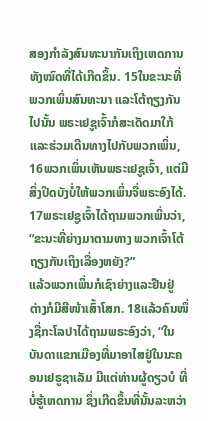ສອງກຳລັງສົນທະນາກັນເຖິງເຫດການທັງໝົດທີ່ໄດ້ເກີດຂຶ້ນ. 15ໃນຂະນະທີ່ພວກເພິ່ນສົນທະນາ ແລະໂຕ້ຖຽງກັນໄປນັ້ນ ພຣະເຢຊູເຈົ້າກໍສະເດັດມາໃກ້ ແລະຮ່ວມເດີນທາງໄປກັບພວກເພິ່ນ, 16ພວກເພິ່ນເຫັນພຣະເຢຊູເຈົ້າ, ແຕ່ມີສິ່ງປິດບັງບໍ່ໃຫ້ພວກເພິ່ນຈື່ພຣະອົງໄດ້. 17ພຣະເຢຊູເຈົ້າໄດ້ຖາມພວກເພິ່ນວ່າ, “ຂະນະທີ່ຍ່າງມາຕາມທາງ ພວກເຈົ້າໂຕ້ຖຽງກັນເຖິງເລື່ອງຫຍັງ?”
ແລ້ວພວກເພິ່ນກໍເຊົາຍ່າງແລະຢືນຢູ່ ຕ່າງກໍມີສີໜ້າເສົ້າໂສກ. 18ແລ້ວຄົນໜຶ່ງຊື່ກະໂລປາໄດ້ຖາມພຣະອົງວ່າ, “ໃນບັນດາແຂກເມືອງທີ່ມາອາໄສຢູ່ໃນນະຄອນເຢຣູຊາເລັມ ມີແຕ່ທ່ານຜູ້ດຽວບໍ ທີ່ບໍ່ຮູ້ເຫດການ ຊຶ່ງເກີດຂຶ້ນທີ່ນັ້ນລະຫວ່າ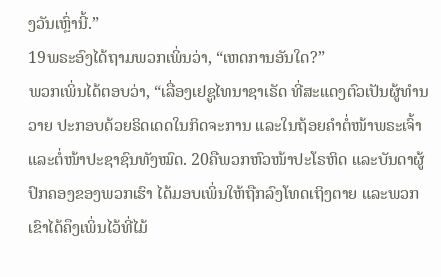ງວັນເຫຼົ່ານີ້.”
19ພຣະອົງໄດ້ຖາມພວກເພິ່ນວ່າ, “ເຫດການອັນໃດ?”
ພວກເພິ່ນໄດ້ຕອບວ່າ, “ເລື່ອງເຢຊູໄທນາຊາເຣັດ ທີ່ສະແດງຕົວເປັນຜູ້ທຳນວາຍ ປະກອບດ້ວຍຣິດເດດໃນກິດຈະການ ແລະໃນຖ້ອຍຄຳຕໍ່ໜ້າພຣະເຈົ້າ ແລະຕໍ່ໜ້າປະຊາຊົນທັງໝົດ. 20ຄືພວກຫົວໜ້າປະໂຣຫິດ ແລະບັນດາຜູ້ປົກຄອງຂອງພວກເຮົາ ໄດ້ມອບເພິ່ນໃຫ້ຖືກລົງໂທດເຖິງຕາຍ ແລະພວກເຂົາໄດ້ຄຶງເພິ່ນໄວ້ທີ່ໄມ້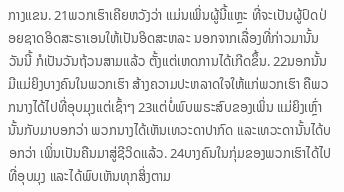ກາງແຂນ. 21ພວກເຮົາເຄີຍຫວັງວ່າ ແມ່ນເພິ່ນຜູ້ນີ້ແຫຼະ ທີ່ຈະເປັນຜູ້ປົດປ່ອຍຊາດອິດສະຣາເອນໃຫ້ເປັນອິດສະຫລະ ນອກຈາກເລື່ອງທີ່ກ່າວມານັ້ນ ວັນນີ້ ກໍເປັນວັນຖ້ວນສາມແລ້ວ ຕັ້ງແຕ່ເຫດການໄດ້ເກີດຂຶ້ນ. 22ນອກນັ້ນ ມີແມ່ຍິງບາງຄົນໃນພວກເຮົາ ສ້າງຄວາມປະຫລາດໃຈໃຫ້ແກ່ພວກເຮົາ ຄືພວກນາງໄດ້ໄປທີ່ອຸບມຸງແຕ່ເຊົ້າໆ 23ແຕ່ບໍ່ພົບພຣະສົບຂອງເພິ່ນ ແມ່ຍິງເຫຼົ່ານັ້ນກັບມາບອກວ່າ ພວກນາງໄດ້ເຫັນເທວະດາປາກົດ ແລະເທວະດານັ້ນໄດ້ບອກວ່າ ເພິ່ນເປັນຄືນມາສູ່ຊີວິດແລ້ວ. 24ບາງຄົນໃນກຸ່ມຂອງພວກເຮົາໄດ້ໄປທີ່ອຸບມຸງ ແລະໄດ້ພົບເຫັນທຸກສິ່ງຕາມ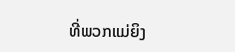ທີ່ພວກແມ່ຍິງ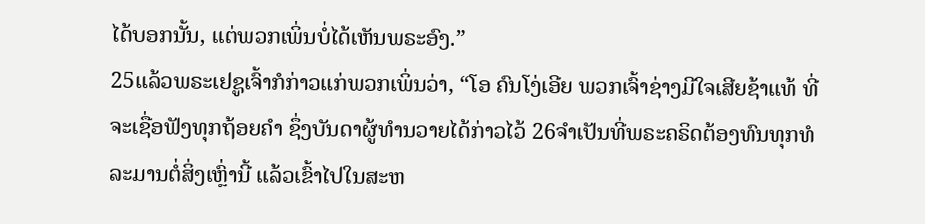ໄດ້ບອກນັ້ນ, ແຕ່ພວກເພິ່ນບໍ່ໄດ້ເຫັນພຣະອົງ.”
25ແລ້ວພຣະເຢຊູເຈົ້າກໍກ່າວແກ່ພວກເພິ່ນວ່າ, “ໂອ ຄົນໂງ່ເອີຍ ພວກເຈົ້າຊ່າງມີໃຈເສີຍຊ້າແທ້ ທີ່ຈະເຊື່ອຟັງທຸກຖ້ອຍຄຳ ຊຶ່ງບັນດາຜູ້ທຳນວາຍໄດ້ກ່າວໄວ້ 26ຈຳເປັນທີ່ພຣະຄຣິດຕ້ອງທົນທຸກທໍລະມານຕໍ່ສິ່ງເຫຼົ່ານີ້ ແລ້ວເຂົ້າໄປໃນສະຫ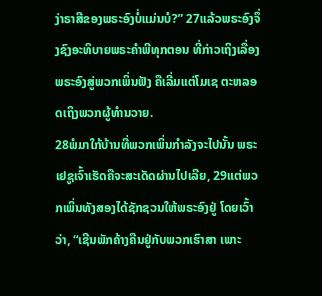ງ່າຣາສີຂອງພຣະອົງບໍ່ແມ່ນບໍ?” 27ແລ້ວພຣະອົງຈຶ່ງຊົງອະທິບາຍພຣະຄຳພີທຸກຕອນ ທີ່ກ່າວເຖິງເລື່ອງພຣະອົງສູ່ພວກເພິ່ນຟັງ ຄືເລີ່ມແຕ່ໂມເຊ ຕະຫລອດເຖິງພວກຜູ້ທຳນວາຍ.
28ພໍມາໃກ້ບ້ານທີ່ພວກເພິ່ນກຳລັງຈະໄປນັ້ນ ພຣະເຢຊູເຈົ້າເຮັດຄືຈະສະເດັດຜ່ານໄປເລີຍ, 29ແຕ່ພວກເພິ່ນທັງສອງໄດ້ຊັກຊວນໃຫ້ພຣະອົງຢູ່ ໂດຍເວົ້າວ່າ, “ເຊີນພັກຄ້າງຄືນຢູ່ກັບພວກເຮົາສາ ເພາະ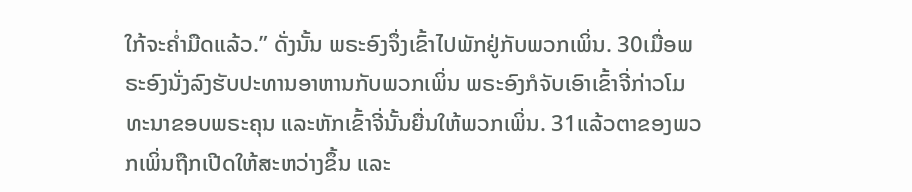ໃກ້ຈະຄໍ່າມືດແລ້ວ.” ດັ່ງນັ້ນ ພຣະອົງຈຶ່ງເຂົ້າໄປພັກຢູ່ກັບພວກເພິ່ນ. 30ເມື່ອພຣະອົງນັ່ງລົງຮັບປະທານອາຫານກັບພວກເພິ່ນ ພຣະອົງກໍຈັບເອົາເຂົ້າຈີ່ກ່າວໂມທະນາຂອບພຣະຄຸນ ແລະຫັກເຂົ້າຈີ່ນັ້ນຍື່ນໃຫ້ພວກເພິ່ນ. 31ແລ້ວຕາຂອງພວກເພິ່ນຖືກເປີດໃຫ້ສະຫວ່າງຂຶ້ນ ແລະ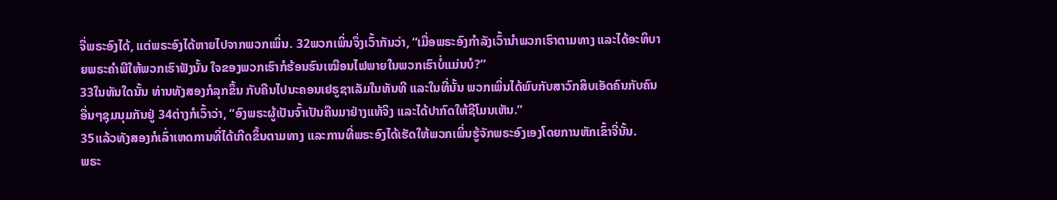ຈື່ພຣະອົງໄດ້, ແຕ່ພຣະອົງໄດ້ຫາຍໄປຈາກພວກເພິ່ນ. 32ພວກເພິ່ນຈຶ່ງເວົ້າກັນວ່າ, “ເມື່ອພຣະອົງກຳລັງເວົ້ານຳພວກເຮົາຕາມທາງ ແລະໄດ້ອະທິບາຍພຣະຄຳພີໃຫ້ພວກເຮົາຟັງນັ້ນ ໃຈຂອງພວກເຮົາກໍຮ້ອນຮົນເໝືອນໄຟພາຍໃນພວກເຮົາບໍ່ແມ່ນບໍ?”
33ໃນທັນໃດນັ້ນ ທ່ານທັງສອງກໍລຸກຂຶ້ນ ກັບຄືນໄປນະຄອນເຢຣູຊາເລັມໃນທັນທີ ແລະໃນທີ່ນັ້ນ ພວກເພິ່ນໄດ້ພົບກັບສາວົກສິບເອັດຄົນກັບຄົນອື່ນໆຊຸມນຸມກັນຢູ່ 34ຕ່າງກໍເວົ້າວ່າ, “ອົງພຣະຜູ້ເປັນຈົ້າເປັນຄືນມາຢ່າງແທ້ຈິງ ແລະໄດ້ປາກົດໃຫ້ຊີໂມນເຫັນ.”
35ແລ້ວທັງສອງກໍເລົ່າເຫດການທີ່ໄດ້ເກີດຂຶ້ນຕາມທາງ ແລະການທີ່ພຣະອົງໄດ້ເຮັດໃຫ້ພວກເພິ່ນຮູ້ຈັກພຣະອົງເອງໂດຍການຫັກເຂົ້າຈີ່ນັ້ນ.
ພຣະ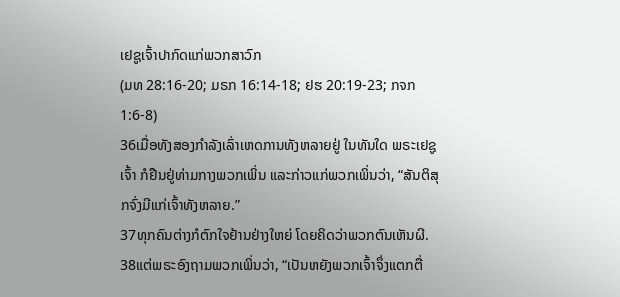ເຢຊູເຈົ້າປາກົດແກ່ພວກສາວົກ
(ມທ 28:16-20; ມຣກ 16:14-18; ຢຮ 20:19-23; ກຈກ 1:6-8)
36ເມື່ອທັງສອງກຳລັງເລົ່າເຫດການທັງຫລາຍຢູ່ ໃນທັນໃດ ພຣະເຢຊູເຈົ້າ ກໍຢືນຢູ່ທ່າມກາງພວກເພິ່ນ ແລະກ່າວແກ່ພວກເພິ່ນວ່າ, “ສັນຕິສຸກຈົ່ງມີແກ່ເຈົ້າທັງຫລາຍ.”
37ທຸກຄົນຕ່າງກໍຕົກໃຈຢ້ານຢ່າງໃຫຍ່ ໂດຍຄິດວ່າພວກຕົນເຫັນຜີ. 38ແຕ່ພຣະອົງຖາມພວກເພິ່ນວ່າ, “ເປັນຫຍັງພວກເຈົ້າຈຶ່ງແຕກຕື່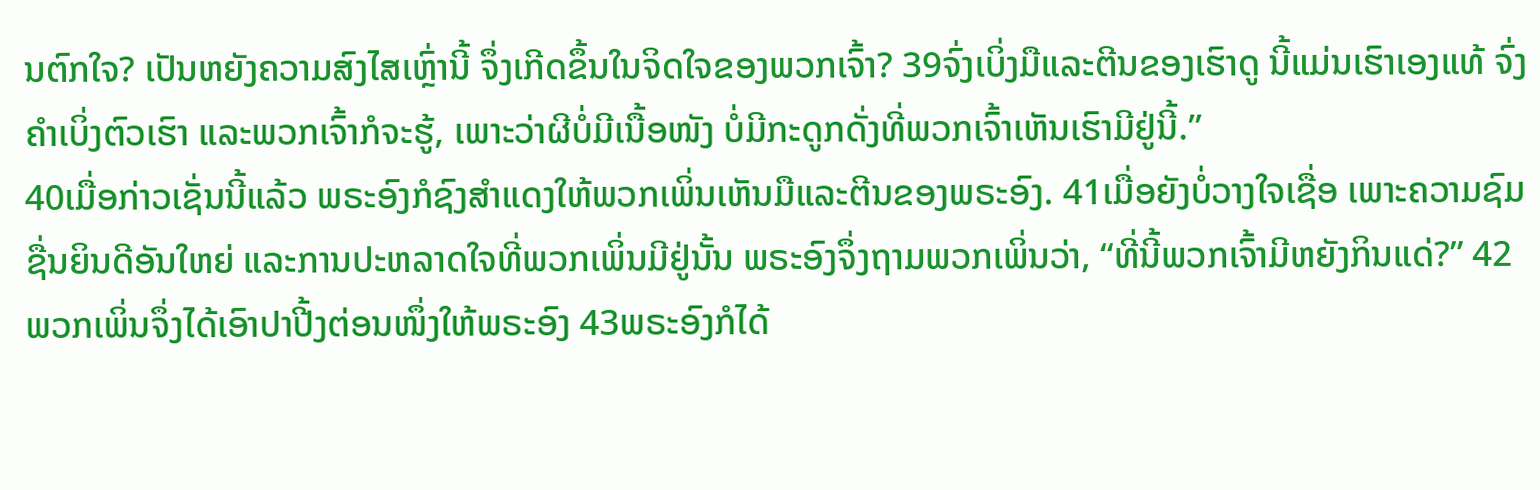ນຕົກໃຈ? ເປັນຫຍັງຄວາມສົງໄສເຫຼົ່ານີ້ ຈຶ່ງເກີດຂຶ້ນໃນຈິດໃຈຂອງພວກເຈົ້າ? 39ຈົ່ງເບິ່ງມືແລະຕີນຂອງເຮົາດູ ນີ້ແມ່ນເຮົາເອງແທ້ ຈົ່ງຄຳເບິ່ງຕົວເຮົາ ແລະພວກເຈົ້າກໍຈະຮູ້, ເພາະວ່າຜີບໍ່ມີເນື້ອໜັງ ບໍ່ມີກະດູກດັ່ງທີ່ພວກເຈົ້າເຫັນເຮົາມີຢູ່ນີ້.”
40ເມື່ອກ່າວເຊັ່ນນີ້ແລ້ວ ພຣະອົງກໍຊົງສຳແດງໃຫ້ພວກເພິ່ນເຫັນມືແລະຕີນຂອງພຣະອົງ. 41ເມື່ອຍັງບໍ່ວາງໃຈເຊື່ອ ເພາະຄວາມຊົມຊື່ນຍິນດີອັນໃຫຍ່ ແລະການປະຫລາດໃຈທີ່ພວກເພິ່ນມີຢູ່ນັ້ນ ພຣະອົງຈຶ່ງຖາມພວກເພິ່ນວ່າ, “ທີ່ນີ້ພວກເຈົ້າມີຫຍັງກິນແດ່?” 42ພວກເພິ່ນຈຶ່ງໄດ້ເອົາປາປີ້ງຕ່ອນໜຶ່ງໃຫ້ພຣະອົງ 43ພຣະອົງກໍໄດ້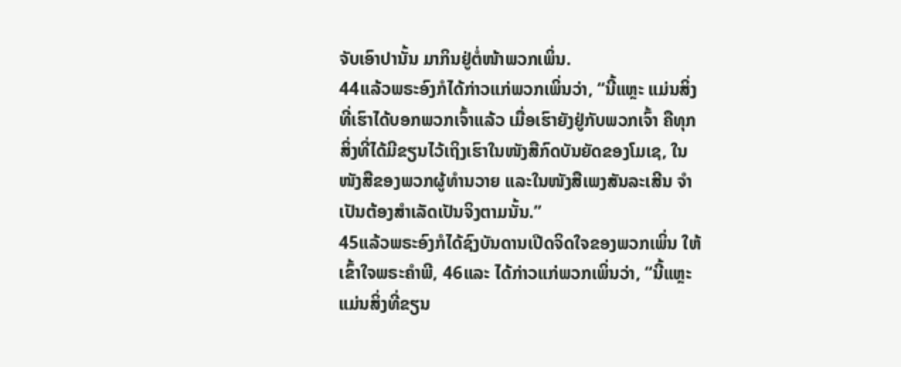ຈັບເອົາປານັ້ນ ມາກິນຢູ່ຕໍ່ໜ້າພວກເພິ່ນ.
44ແລ້ວພຣະອົງກໍໄດ້ກ່າວແກ່ພວກເພິ່ນວ່າ, “ນີ້ແຫຼະ ແມ່ນສິ່ງທີ່ເຮົາໄດ້ບອກພວກເຈົ້າແລ້ວ ເມື່ອເຮົາຍັງຢູ່ກັບພວກເຈົ້າ ຄືທຸກສິ່ງທີ່ໄດ້ມີຂຽນໄວ້ເຖິງເຮົາໃນໜັງສືກົດບັນຍັດຂອງໂມເຊ, ໃນໜັງສືຂອງພວກຜູ້ທຳນວາຍ ແລະໃນໜັງສືເພງສັນລະເສີນ ຈຳເປັນຕ້ອງສຳເລັດເປັນຈິງຕາມນັ້ນ.”
45ແລ້ວພຣະອົງກໍໄດ້ຊົງບັນດານເປີດຈິດໃຈຂອງພວກເພິ່ນ ໃຫ້ເຂົ້າໃຈພຣະຄຳພີ, 46ແລະ ໄດ້ກ່າວແກ່ພວກເພິ່ນວ່າ, “ນີ້ແຫຼະ ແມ່ນສິ່ງທີ່ຂຽນ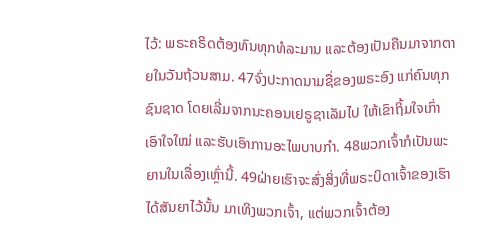ໄວ້: ພຣະຄຣິດຕ້ອງທົນທຸກທໍລະມານ ແລະຕ້ອງເປັນຄືນມາຈາກຕາຍໃນວັນຖ້ວນສາມ. 47ຈົ່ງປະກາດນາມຊື່ຂອງພຣະອົງ ແກ່ຄົນທຸກຊົນຊາດ ໂດຍເລີ່ມຈາກນະຄອນເຢຣູຊາເລັມໄປ ໃຫ້ເຂົາຖິ້ມໃຈເກົ່າເອົາໃຈໃໝ່ ແລະຮັບເອົາການອະໄພບາບກຳ. 48ພວກເຈົ້າກໍເປັນພະຍານໃນເລື່ອງເຫຼົ່ານີ້. 49ຝ່າຍເຮົາຈະສົ່ງສິ່ງທີ່ພຣະບິດາເຈົ້າຂອງເຮົາໄດ້ສັນຍາໄວ້ນັ້ນ ມາເທິງພວກເຈົ້າ, ແຕ່ພວກເຈົ້າຕ້ອງ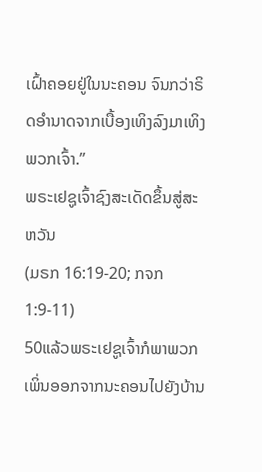ເຝົ້າຄອຍຢູ່ໃນນະຄອນ ຈົນກວ່າຣິດອຳນາດຈາກເບື້ອງເທິງລົງມາເທິງພວກເຈົ້າ.”
ພຣະເຢຊູເຈົ້າຊົງສະເດັດຂຶ້ນສູ່ສະຫວັນ
(ມຣກ 16:19-20; ກຈກ 1:9-11)
50ແລ້ວພຣະເຢຊູເຈົ້າກໍພາພວກເພິ່ນອອກຈາກນະຄອນໄປຍັງບ້ານ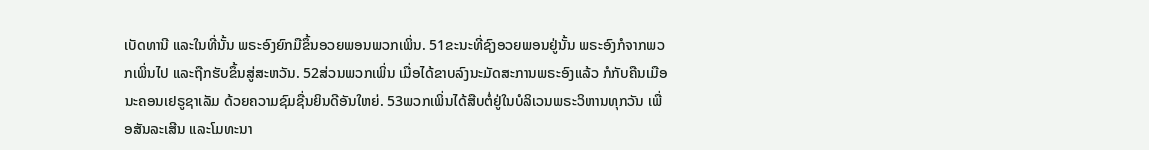ເບັດທານີ ແລະໃນທີ່ນັ້ນ ພຣະອົງຍົກມືຂຶ້ນອວຍພອນພວກເພິ່ນ. 51ຂະນະທີ່ຊົງອວຍພອນຢູ່ນັ້ນ ພຣະອົງກໍຈາກພວກເພິ່ນໄປ ແລະຖືກຮັບຂຶ້ນສູ່ສະຫວັນ. 52ສ່ວນພວກເພິ່ນ ເມື່ອໄດ້ຂາບລົງນະມັດສະການພຣະອົງແລ້ວ ກໍກັບຄືນເມືອນະຄອນເຢຣູຊາເລັມ ດ້ວຍຄວາມຊົມຊື່ນຍິນດີອັນໃຫຍ່. 53ພວກເພິ່ນໄດ້ສືບຕໍ່ຢູ່ໃນບໍລິເວນພຣະວິຫານທຸກວັນ ເພື່ອສັນລະເສີນ ແລະໂມທະນາ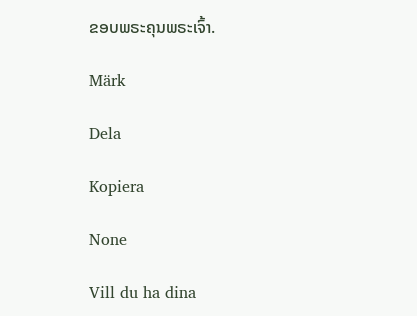ຂອບພຣະຄຸນພຣະເຈົ້າ.

Märk

Dela

Kopiera

None

Vill du ha dina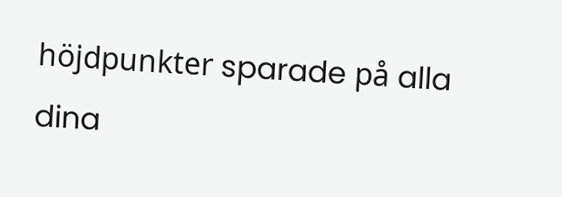höjdpunkter sparade på alla dina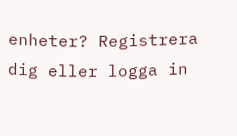enheter? Registrera dig eller logga in